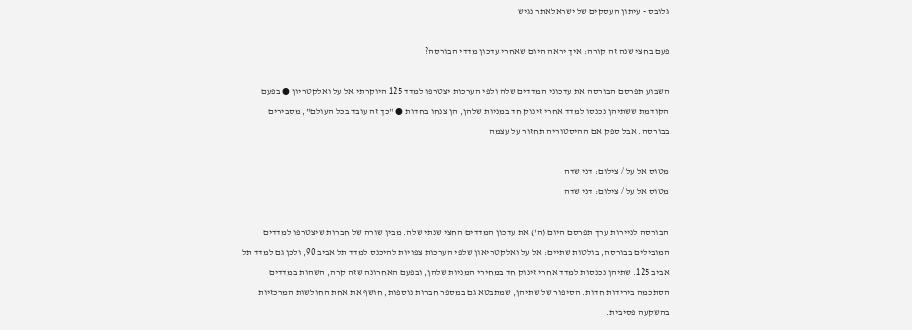גלובס - עיתון העסקים של ישראלאתר נגיש

פעם בחצי שנה זה קורה: איך יראה היום שאחרי עדכון מדדי הבורסה?

השבוע תפרסם הבורסה את עדכוני המדדים שלה ולפי הערכות יצטרפו למדד 125 היוקרתי אל על ואלקטריון ● בפעם הקודמת ששתיהן נכנסו למדד אחרי זינוק חד במניות שלהן, הן צנחו בחדות ● "כך זה עובד בכל העולם", מסבירים בבורסה. אבל ספק אם ההיסטוריה תחזור על עצמה

מטוס אל על / צילום: דני שדה
מטוס אל על / צילום: דני שדה

הבורסה לניירות ערך תפרסם היום (ה') את עדכון המדדים החצי שנתי שלה. מבין שורה של חברות שיצטרפו למדדים המובילים בבורסה, בולטות שתיים: אל על ואלקטריאון שלפי הערכות צפויות להיכנס למדד תל אביב 90, ולכן גם למדד תל אביב 125. שתיהן נכנסות למדד אחרי זינוק חד במחירי המניות שלהן, ובפעם האחרונה שזה קרה, השהות במדדים הסתכמה בירידות חדות. הסיפור של שתיהן, שמתבטא גם במספר חברות נוספות, חושף את אחת החולשות המרכזיות בהשקעה פסיבית.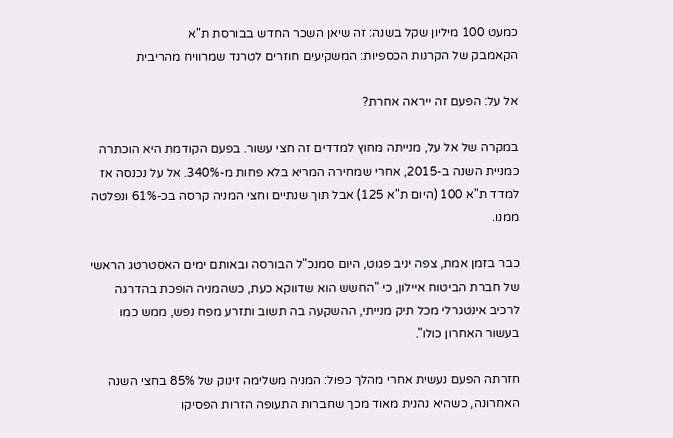כמעט 100 מיליון שקל בשנה: זה שיאן השכר החדש בבורסת ת"א
הקאמבק של הקרנות הכספיות: המשקיעים חוזרים לטרנד שמרוויח מהריבית

אל על: הפעם זה ייראה אחרת?

במקרה של אל על, מנייתה מחוץ למדדים זה חצי עשור. בפעם הקודמת היא הוכתרה כמניית השנה ב-2015, אחרי שמחירה המריא בלא פחות מ-340%. אל על נכנסה אז למדד ת"א 100 (היום ת"א 125) אבל תוך שנתיים וחצי המניה קרסה בכ-61% ונפלטה ממנו.

כבר בזמן אמת, צפה יניב פגוט, היום סמנכ"ל הבורסה ובאותם ימים האסטרטג הראשי של חברת הביטוח איילון, כי "החשש הוא שדווקא כעת, כשהמניה הופכת בהדרגה לרכיב אינטגרלי מכל תיק מנייתי, ההשקעה בה תשוב ותזרע מפח נפש, ממש כמו בעשור האחרון כולו".

חזרתה הפעם נעשית אחרי מהלך כפול: המניה משלימה זינוק של 85% בחצי השנה האחרונה, כשהיא נהנית מאוד מכך שחברות התעופה הזרות הפסיקו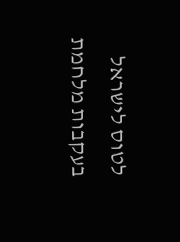לטוס לישראל בעקבות מלחמת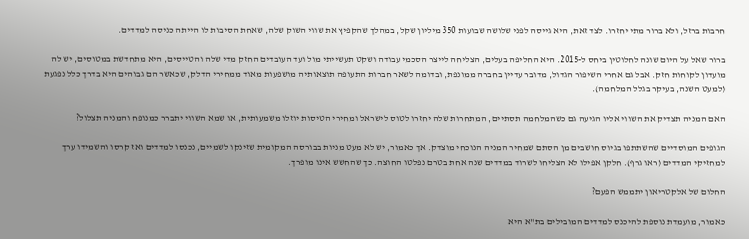חרבות ברזל, ולא ברור מתי יחזרו. לצד זאת, היא גייסה לפני שלושה שבועות 350 מיליון שקל, במהלך שהקפיץ את שווי השוק שלה, שאחת הסיבות לו הייתה כניסה למדדים.

ברור שאל על היום שונה לחלוטין ביחס ל-2015. היא החליפה בעלים, הצליחה לייצר הסכמי עבודה ושקט תעשייתי מול ועד העובדים החזק מדי שלה והטייסים, היא מתחדשת במטוסים, יש לה מועדון לקוחות חזק. אבל גם אחרי השיפור הגדול, מדובר עדיין בחברה ממונפת, ובדומה לשאר חברות התעופה תוצאותיה מושפעות מאוד ממחירי הדלק, שכאשר הם גבוהים היא בדרך כלל נפגעת (למעט השנה, בעיקר בגלל המלחמה).

האם המניה תצדיק את השווי אליו הגיעה גם כשהמלחמה תסתיים, המתחרות שלה יחזרו לטוס לישראל ומחירי הטיסות יוזלו משמעותית, או שמא השווי יתברר כמנופח והמניה תצלול?

הגופים המוסדיים שהשתתפו בגיוס חושבים מן הסתם שמחיר המניה הנוכחי מוצדק. אך כאמור, יש לא מעט מניות בבורסה המקומית שזינקו לשמיים, נכנסו למדדים ואז קרסו והשמידו ערך למחזיקי המדדים (ראו גרף). חלקן אפילו לא הצליחו לשרוד במדדים שנה אחת בטרם נפלטו החוצה. כך שהחשש אינו מופרך.

החלום של אלקטריאון יתממש הפעם?

כאמור, מועמדת נוספת להיכנס למדדים המובילים בת"א היא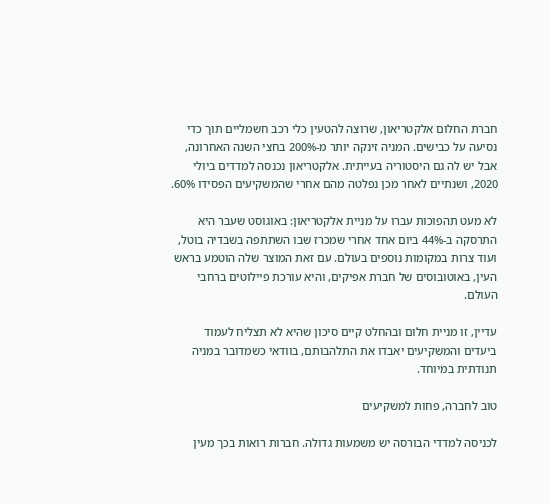חברת החלום אלקטריאון, שרוצה להטעין כלי רכב חשמליים תוך כדי נסיעה על כבישים. המניה זינקה יותר מ-200% בחצי השנה האחרונה, אבל יש לה גם היסטוריה בעייתית. אלקטריאון נכנסה למדדים ביולי 2020, ושנתיים לאחר מכן נפלטה מהם אחרי שהמשקיעים הפסידו 60%.

לא מעט תהפוכות עברו על מניית אלקטריאון: באוגוסט שעבר היא התרסקה ב-44% ביום אחד אחרי שמכרז שבו השתתפה בשבדיה בוטל, ועוד צרות במקומות נוספים בעולם. עם זאת המוצר שלה הוטמע בראש העין, באוטובוסים של חברת אפיקים, והיא עורכת פיילוטים ברחבי העולם.

עדיין, זו מניית חלום ובהחלט קיים סיכון שהיא לא תצליח לעמוד ביעדים והמשקיעים יאבדו את התלהבותם, בוודאי כשמדובר במניה תנודתית במיוחד.

טוב לחברה, פחות למשקיעים

לכניסה למדדי הבורסה יש משמעות גדולה. חברות רואות בכך מעין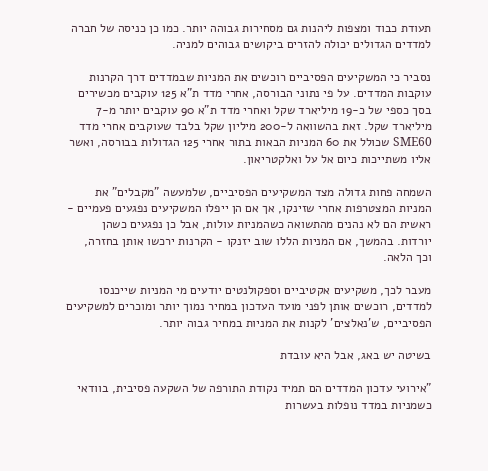תעודת כבוד ומצפות ליהנות גם מסחירות גבוהה יותר. כמו כן כניסה של חברה למדדים הגדולים יכולה להזרים ביקושים גבוהים למניה.

נסביר כי המשקיעים הפסיביים רוכשים את המניות שבמדדים דרך הקרנות עוקבות המדדים. על פי נתוני הבורסה, אחרי מדד ת"א 125 עוקבים מכשירים בסך כספי של כ-19 מיליארד שקל ואחרי מדד ת"א 90 עוקבים יותר מ-7 מיליארד שקל. זאת בהשוואה ל-200 מיליון שקל בלבד שעוקבים אחרי מדד SME60 שכולל את 60 המניות הבאות בתור אחרי 125 הגדולות בבורסה, ואשר אליו משתייכות כיום אל על ואלקטריאון.

השמחה פחות גדולה מצד המשקיעים הפסיביים, שלמעשה "מקבלים" את המניות המצטרפות אחרי שזינקו, אך אם הן ייפלו המשקיעים נפגעים פעמיים - ראשית הם לא נהנים מהתשואה כשהמניות עולות, אבל כן נפגעים כשהן יורדות. בהמשך, אם המניות הללו שוב יזנקו - הקרנות ירכשו אותן בחזרה, וכך הלאה.

מעבר לכך, משקיעים אקטיביים וספקולנטים יודעים מי המניות שייכנסו למדדים, רוכשים אותן לפני מועד העדכון במחיר נמוך יותר ומוכרים למשקיעים הפסיביים, ש'נאלצים' לקנות את המניות במחיר גבוה יותר.

בשיטה יש באג, אבל היא עובדת

"אירועי עדכון המדדים הם תמיד נקודת התורפה של השקעה פסיבית, בוודאי כשמניות במדד נופלות בעשרות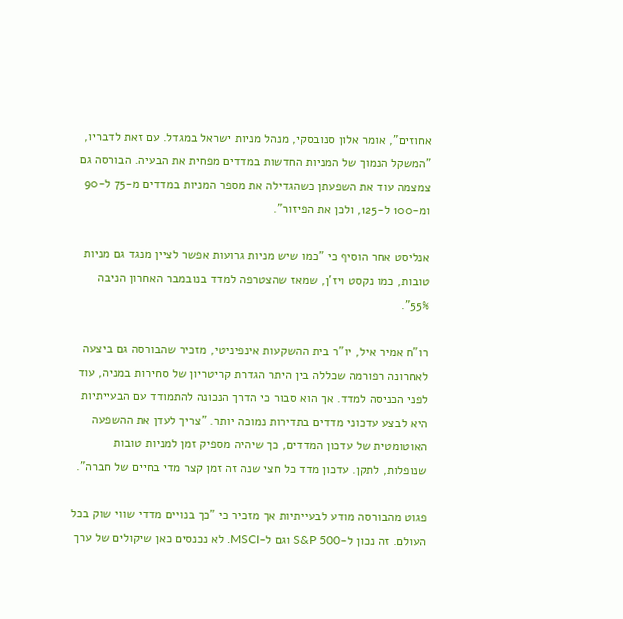אחוזים", אומר אלון סנובסקי, מנהל מניות ישראל במגדל. עם זאת לדבריו, "המשקל הנמוך של המניות החדשות במדדים מפחית את הבעיה. הבורסה גם צמצמה עוד את השפעתן כשהגדילה את מספר המניות במדדים מ-75 ל-90 ומ-100 ל-125, ולכן את הפיזור".

אנליסט אחר הוסיף כי "כמו שיש מניות גרועות אפשר לציין מנגד גם מניות טובות, כמו נקסט ויז'ן, שמאז שהצטרפה למדד בנובמבר האחרון הניבה 55%".

רו"ח אמיר איל, יו"ר בית ההשקעות אינפיניטי, מזכיר שהבורסה גם ביצעה לאחרונה רפורמה שכללה בין היתר הגדרת קריטריון של סחירות במניה, עוד לפני הכניסה למדד. אך הוא סבור כי הדרך הנכונה להתמודד עם הבעייתיות היא לבצע עדכוני מדדים בתדירות נמוכה יותר. "צריך לעדן את ההשפעה האוטומטית של עדכון המדדים, כך שיהיה מספיק זמן למניות טובות שנופלות, לתקן. עדכון מדד כל חצי שנה זה זמן קצר מדי בחיים של חברה".

פגוט מהבורסה מודע לבעייתיות אך מזכיר כי "כך בנויים מדדי שווי שוק בכל העולם. זה נכון ל-S&P 500 וגם ל-MSCI. לא נכנסים כאן שיקולים של ערך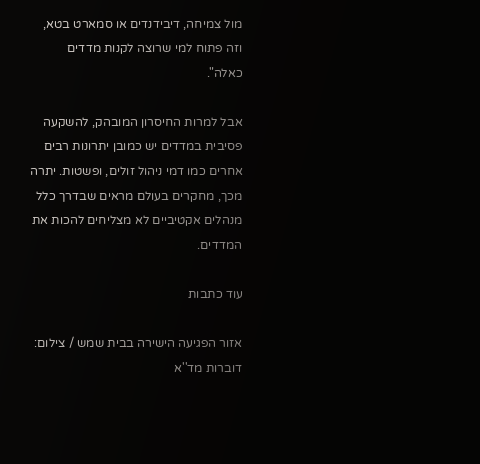מול צמיחה, דיבידנדים או סמארט בטא, וזה פתוח למי שרוצה לקנות מדדים כאלה".

אבל למרות החיסרון המובהק, להשקעה פסיבית במדדים יש כמובן יתרונות רבים אחרים כמו דמי ניהול זולים, ופשטות. יתרה מכך, מחקרים בעולם מראים שבדרך כלל מנהלים אקטיביים לא מצליחים להכות את המדדים.

עוד כתבות

אזור הפגיעה הישירה בבית שמש / צילום: דוברות מד''א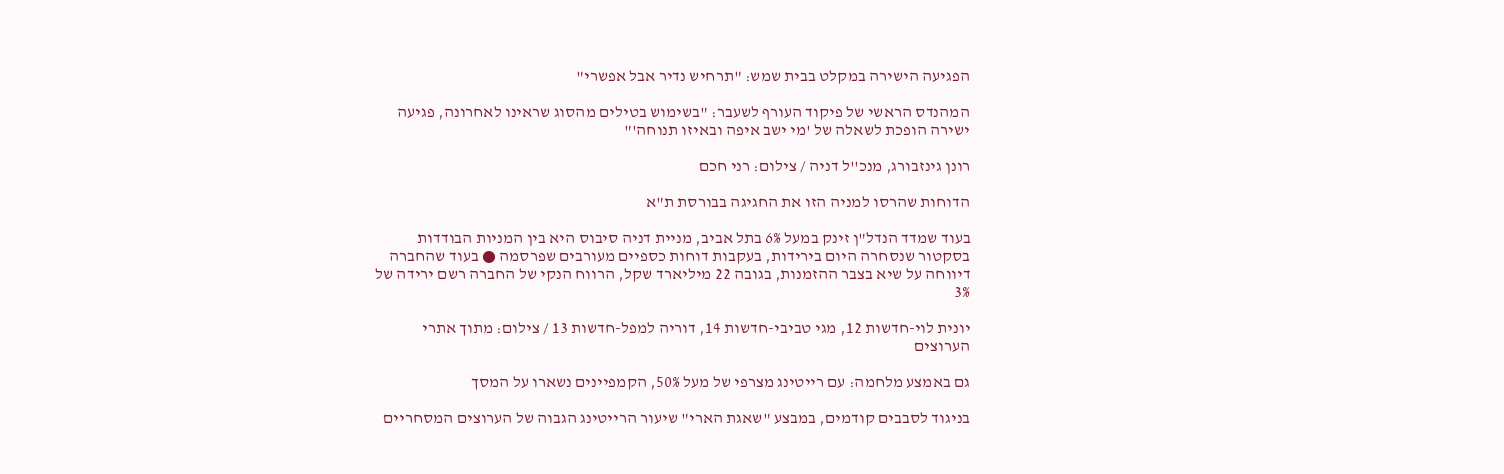הפגיעה הישירה במקלט בבית שמש: "תרחיש נדיר אבל אפשרי"

המהנדס הראשי של פיקוד העורף לשעבר: "בשימוש בטילים מהסוג שראינו לאחרונה, פגיעה ישירה הופכת לשאלה של 'מי ישב איפה ובאיזו תנוחה'"

רונן גינזבורג, מנכ''ל דניה / צילום: רני חכם

הדוחות שהרסו למניה הזו את החגיגה בבורסת ת"א

בעוד שמדד הנדל"ן זינק במעל 6% בתל אביב, מניית דניה סיבוס היא בין המניות הבודדות בסקטור שנסחרה היום בירידות, בעקבות דוחות כספיים מעורבים שפרסמה ● בעוד שהחברה דיווחה על שיא בצבר ההזמנות, בגובה 22 מיליארד שקל, הרווח הנקי של החברה רשם ירידה של 3%

יונית לוי-חדשות 12, מגי טביבי-חדשות 14, דוריה למפל-חדשות 13 / צילום: מתוך אתרי הערוצים

גם באמצע מלחמה: עם רייטינג מצרפי של מעל 50%, הקמפיינים נשארו על המסך

בניגוד לסבבים קודמים, במבצע "שאגת הארי" שיעור הרייטינג הגבוה של הערוצים המסחריים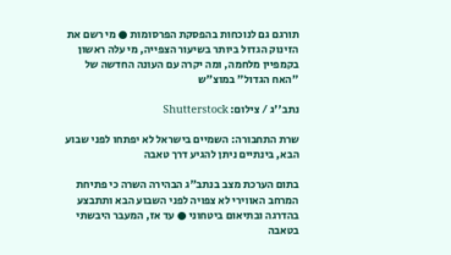תורגם גם לנוכחות בהפסקת הפרסומות ● מי רשם את הזינוק הגדול ביותר בשיעור הצפייה, מי עלה ראשון בקמפיין מלחמה, ומה יקרה עם העונה החדשה של "האח הגדול" במוצ"ש

נתב''ג / צילום: Shutterstock

שרת התחבורה: השמיים בישראל לא יפתחו לפני שבוע הבא, בינתיים ניתן להגיע דרך טאבה

בתום הערכת מצב בנתב"ג הבהירה השרה כי פתיחת המרחב האווירי לא צפויה לפני השבוע הבא ותתבצע בהדרגה ובתיאום ביטחוני ● עד אז, המעבר היבשתי בטאבה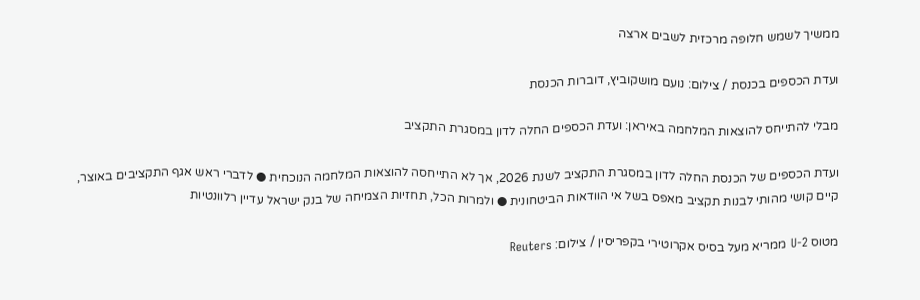ממשיך לשמש חלופה מרכזית לשבים ארצה

ועדת הכספים בכנסת / צילום: נועם מושקוביץ, דוברות הכנסת

מבלי להתייחס להוצאות המלחמה באיראן: ועדת הכספים החלה לדון במסגרת התקציב

ועדת הכספים של הכנסת החלה לדון במסגרת התקציב לשנת 2026, אך לא התייחסה להוצאות המלחמה הנוכחית ● לדברי ראש אגף התקציבים באוצר, קיים קושי מהותי לבנות תקציב מאפס בשל אי הוודאות הביטחונית ● ולמרות הכל, תחזיות הצמיחה של בנק ישראל עדיין רלוונטיות

מטוס U-2 ממריא מעל בסיס אקרוטירי בקפריסין / צילום: Reuters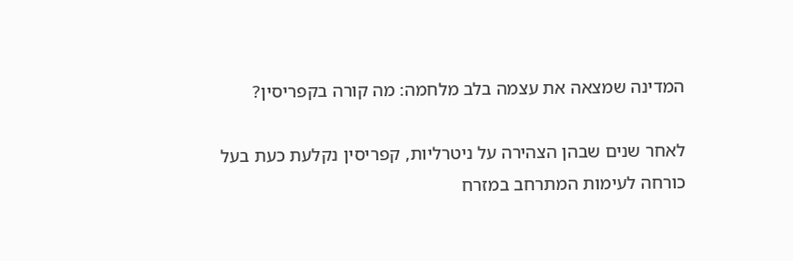המדינה שמצאה את עצמה בלב מלחמה: מה קורה בקפריסין?

לאחר שנים שבהן הצהירה על ניטרליות, קפריסין נקלעת כעת בעל כורחה לעימות המתרחב במזרח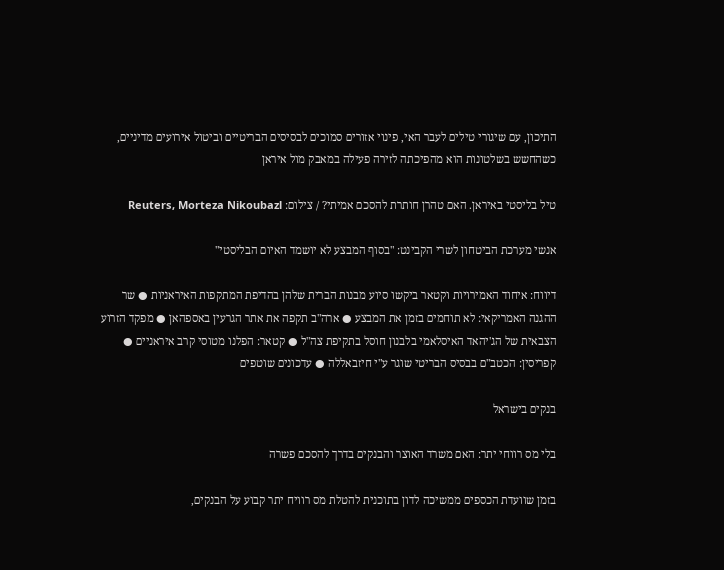התיכון, עם שיגורי טילים לעבר האי, פינוי אזורים סמוכים לבסיסים הבריטיים וביטול אירועים מדיניים, כשהחשש בשלטונות הוא מהפיכתה לזירה פעילה במאבק מול איראן

טיל בליסטי באיראן. האם טהרן חותרת להסכם אמיתי? / צילום: Reuters, Morteza Nikoubazl

אנשי מערכת הביטחון לשרי הקבינט: "בסוף המבצע לא יושמד האיום הבליסטי"

דיווח: איחוד האמירויות וקטאר ביקשו סיוע מבנות הברית שלהן בהדיפת המתקפות האיראניות ● שר ההגנה האמריקאי: לא תוחמים בזמן את המבצע ● ארה"ב תקפה את אתר הגרעין באספהאן ● מפקד הזרוע הצבאית של הג'יהאד האיסלאמי בלבנון חוסל בתקיפת צה"ל ● קטאר: הפלנו מטוסי קרב איראניים ● קפריסין: הכטב"ם בבסיס הבריטי שוגר ע"י חיזבאללה ● עדכונים שוטפים

בנקים בישראל

בלי מס רווחי יתר: האם משרד האוצר והבנקים בדרך להסכם פשרה

בזמן שוועדת הכספים ממשיכה לדון בתוכנית להטלת מס רוויח יתר קבוע על הבנקים,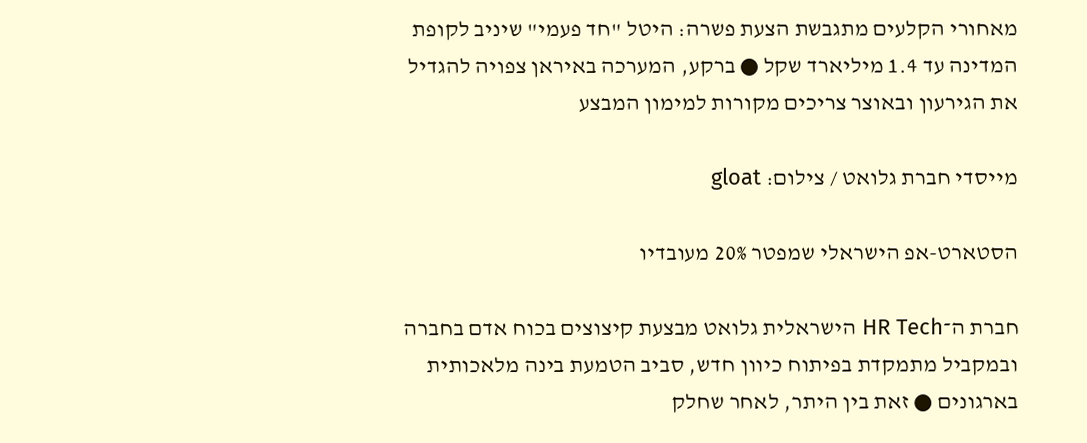מאחורי הקלעים מתגבשת הצעת פשרה: היטל "חד פעמי" שיניב לקופת המדינה עד 1.4 מיליארד שקל ● ברקע, המערכה באיראן צפויה להגדיל את הגירעון ובאוצר צריכים מקורות למימון המבצע

מייסדי חברת גלואט / צילום: gloat

הסטארט-אפ הישראלי שמפטר 20% מעובדיו

חברת ה־HR Tech הישראלית גלואט מבצעת קיצוצים בכוח אדם בחברה ובמקביל מתמקדת בפיתוח כיוון חדש, סביב הטמעת בינה מלאכותית בארגונים ● זאת בין היתר, לאחר שחלק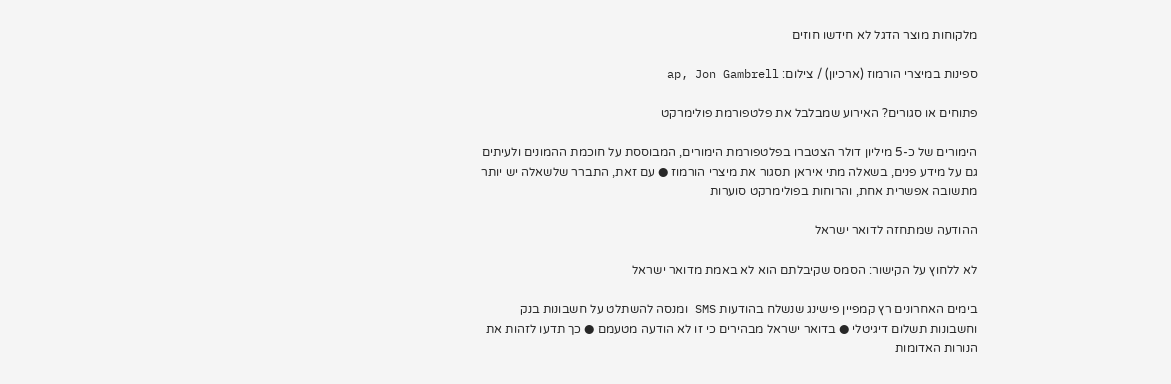מלקוחות מוצר הדגל לא חידשו חוזים

ספינות במיצרי הורמוז (ארכיון) / צילום: ap, Jon Gambrell

פתוחים או סגורים? האירוע שמבלבל את פלטפורמת פולימרקט

הימורים של כ-5 מיליון דולר הצטברו בפלטפורמת הימורים, המבוססת על חוכמת ההמונים ולעיתים גם על מידע פנים, בשאלה מתי איראן תסגור את מיצרי הורמוז ● עם זאת, התברר שלשאלה יש יותר מתשובה אפשרית אחת, והרוחות בפולימרקט סוערות

ההודעה שמתחזה לדואר ישראל

לא ללחוץ על הקישור: הסמס שקיבלתם הוא לא באמת מדואר ישראל

בימים האחרונים רץ קמפיין פישינג שנשלח בהודעות SMS ומנסה להשתלט על חשבונות בנק וחשבונות תשלום דיגיטלי ● בדואר ישראל מבהירים כי זו לא הודעה מטעמם ● כך תדעו לזהות את הנורות האדומות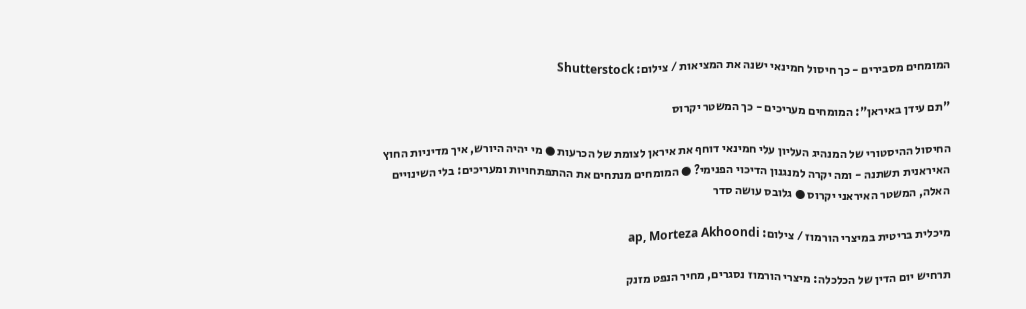המומחים מסבירים - כך חיסול חמינאי ישנה את המציאות / צילום: Shutterstock

"תם עידן באיראן": המומחים מעריכים - כך המשטר יקרוס

החיסול ההיסטורי של המנהיג העליון עלי חמינאי דוחף את איראן לצומת של הכרעות ● מי יהיה היורש, איך מדיניות החוץ האיראנית תשתנה - ומה יקרה למנגנון הדיכוי הפנימי? ● המומחים מנתחים את ההתפתחויות ומעריכים: בלי השינויים האלה, המשטר האיראני יקרוס ● גלובס עושה סדר

מיכלית בריטית במיצרי הורמוז / צילום: ap, Morteza Akhoondi

תרחיש יום הדין של הכלכלה: מיצרי הורמוז נסגרים, מחיר הנפט מזנק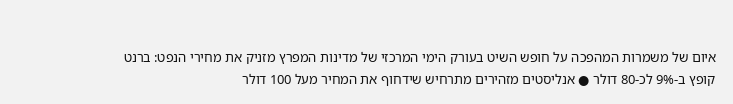איום של משמרות המהפכה על חופש השיט בעורק הימי המרכזי של מדינות המפרץ מזניק את מחירי הנפט: ברנט קופץ ב-9% לכ-80 דולר ● אנליסטים מזהירים מתרחיש שידחוף את המחיר מעל 100 דולר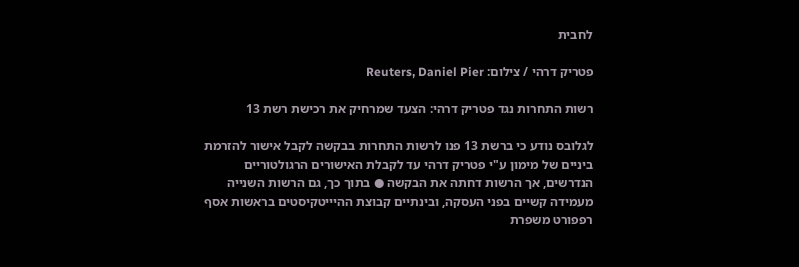לחבית

פטריק דרהי / צילום: Reuters, Daniel Pier

רשות התחרות נגד פטריק דרהי: הצעד שמרחיק את רכישת רשת 13

לגלובס נודע כי ברשת 13 פנו לרשות התחרות בבקשה לקבל אישור להזרמת ביניים של מימון ע"י פטריק דרהי עד לקבלת האישורים הרגולטוריים הנדרשים, אך הרשות דחתה את הבקשה ● בתוך כך, גם הרשות השנייה מעמידה קשיים בפני העסקה, ובינתיים קבוצת ההיייטקיסטים בראשות אסף רפפורט משפרת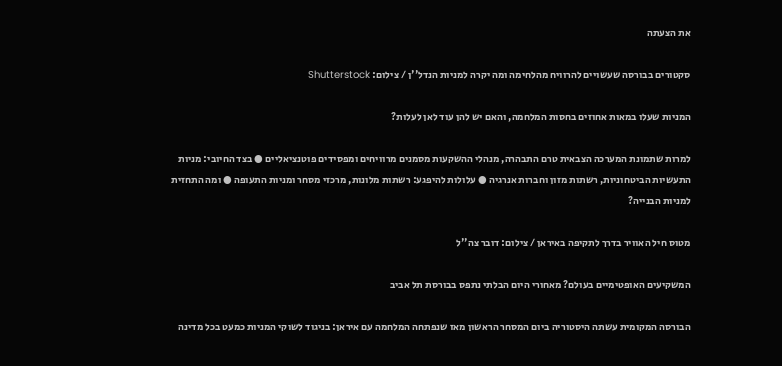את הצעתה

סקטורים בבורסה שעשויים להרוויח מהלחימה ומה יקרה למניות הנדל''ן / צילום: Shutterstock

המניות שעלו במאות אחוזים בחסות המלחמה, והאם יש להן עוד לאן לעלות?

למרות שתמונת המערכה הצבאית טרם התבהרה, מנהלי ההשקעות מסמנים מרוויחים ומפסידים פוטנציאליים ● בצד החיובי: מניות התעשיות הביטחוניות, רשתות מזון וחברות אנרגיה ● עלולות להיפגע: רשתות מלונות, מרכזי מסחר ומניות התעופה ● ומה התחזית למניות הבנייה?

מטוס חיל האוויר בדרך לתקיפה באיראן / צילום: דובר צה''ל

המשקיעים האופטימיים בעולם? מאחורי היום הבלתי נתפס בבורסת תל אביב

הבורסה המקומית עשתה היסטוריה ביום המסחר הראשון מאז שנפתחה המלחמה עם איראן: בניגוד לשוקי המניות כמעט בכל מדינה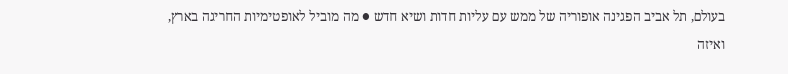בעולם, תל אביב הפגינה אופוריה של ממש עם עליות חדות ושיא חדש ● מה מוביל לאופטימיות החריגה בארץ, ואיזה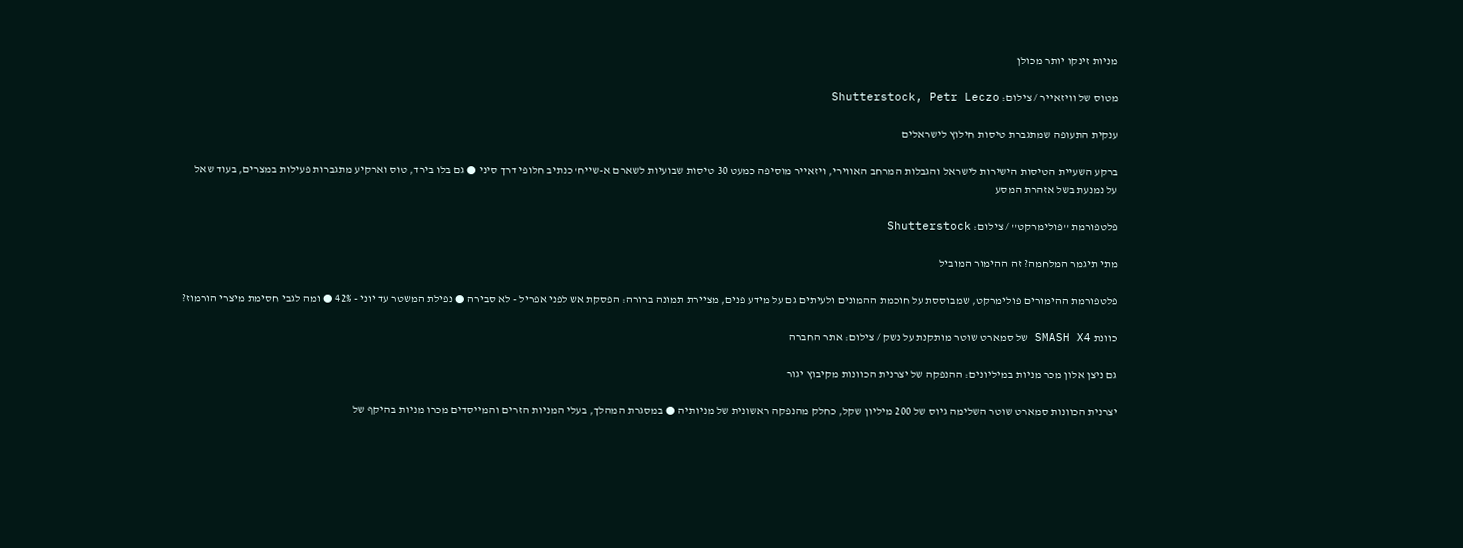מניות זינקו יותר מכולן

מטוס של וויזאייר / צילום: Shutterstock, Petr Leczo

ענקית התעופה שמתגברת טיסות חילוץ לישראלים

ברקע השעיית הטיסות הישירות לישראל והגבלות המרחב האווירי, ויזאייר מוסיפה כמעט 30 טיסות שבועיות לשארם א-שייח' כנתיב חלופי דרך סיני ● גם בלו בירד, טוס וארקיע מתגברות פעילות במצרים, בעוד שאל על נמנעת בשל אזהרת המסע

פלטפורמת ''פולימרקט'' / צילום: Shutterstock

מתי תיגמר המלחמה? זה ההימור המוביל

פלטפורמת ההימורים פולימרקט, שמבוססת על חוכמת ההמונים ולעיתים גם על מידע פנים, מציירת תמונה ברורה: הפסקת אש לפני אפריל - לא סבירה ● נפילת המשטר עד יוני - 42% ● ומה לגבי חסימת מיצרי הורמוז?

כוונת SMASH X4 של סמארט שוטר מותקנת על נשק / צילום: אתר החברה

גם ניצן אלון מכר מניות במיליונים: ההנפקה של יצרנית הכוונות מקיבוץ יגור

יצרנית הכוונות סמארט שוטר השלימה גיוס של 200 מיליון שקל, כחלק מהנפקה ראשונית של מניותיה ● במסגרת המהלך, בעלי המניות הזרים והמייסדים מכרו מניות בהיקף של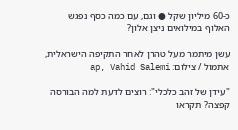כ-60 מיליון שקל ● וגם, עם כמה כסף נפגש האלוף במילואים ניצן אלון?

עשן מיתמר מעל טהרן לאחר התקיפה הישראלית, אתמול / צילום: ap, Vahid Salemi

"עידן של זהב כלכלי": רוצים לדעת למה הבורסה קפצה? תקראו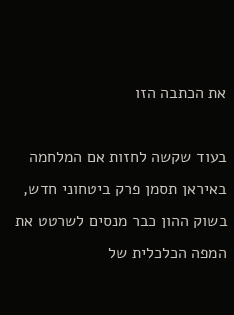את הכתבה הזו

בעוד שקשה לחזות אם המלחמה באיראן תסמן פרק ביטחוני חדש, בשוק ההון כבר מנסים לשרטט את המפה הכלכלית של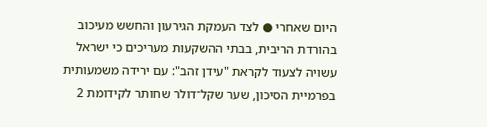היום שאחרי ● לצד העמקת הגירעון והחשש מעיכוב בהורדת הריבית, בבתי ההשקעות מעריכים כי ישראל עשויה לצעוד לקראת "עידן זהב": עם ירידה משמעותית בפרמיית הסיכון, שער שקל־דולר שחותר לקידומת 2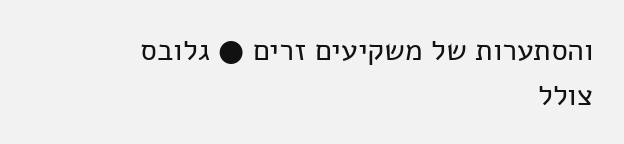והסתערות של משקיעים זרים ● גלובס צולל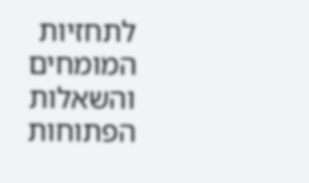לתחזיות המומחים והשאלות הפתוחות